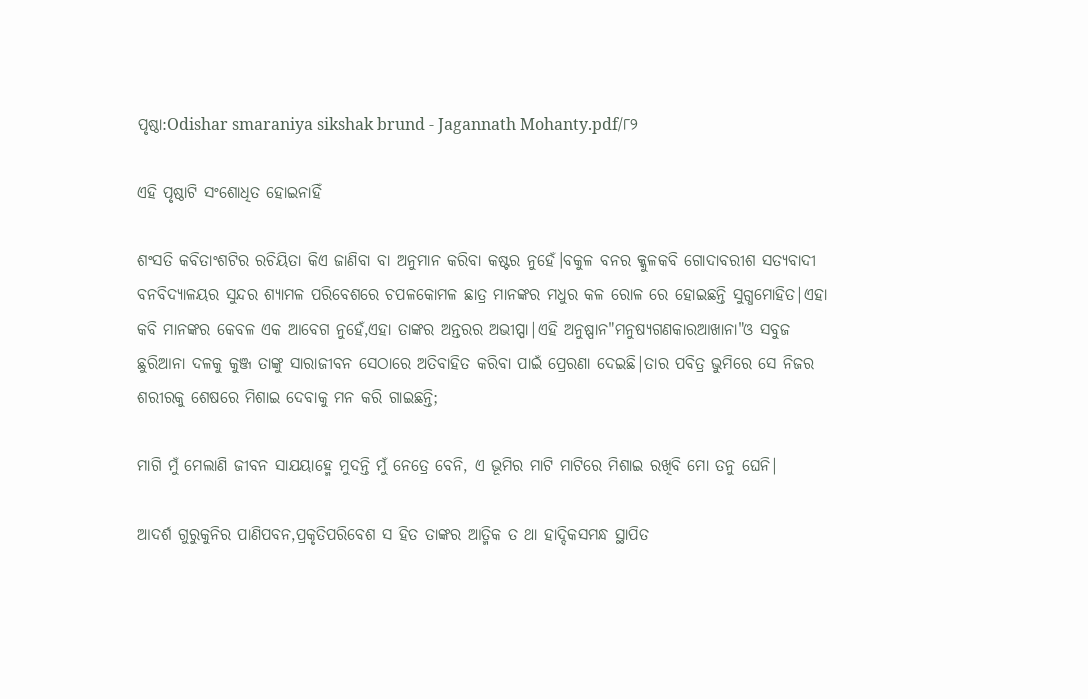ପୃଷ୍ଠା:Odishar smaraniya sikshak brund - Jagannath Mohanty.pdf/୮୨

ଏହି ପୃଷ୍ଠାଟି ସଂଶୋଧିତ ହୋଇନାହିଁ

ଶଂସତି କବିତାଂଶଟିର ରଚିୟିତା କିଏ ଜାଣିବା ବା ଅନୁମାନ କରିବା କଷ୍ଟର ନୁହେଁ।ବକୁଳ ବନର କ୍କୁଳକବି ଗୋଦାବରୀଶ ସତ୍ଯବାଦୀ ବନବିଦ୍ଯାଳୟର ସୁନ୍ଦର ଶ୍ଯାମଳ ପରିବେଶରେ ଚପଳକୋମଳ ଛାତ୍ର ମାନଙ୍କର ମଧୁର କଳ ରୋଳ ରେ ହୋଇଛନ୍ତି ସୁଗ୍ଧମୋହିତ|ଏହା କବି ମାନଙ୍କର କେବଳ ଏକ ଆବେଗ ନୁହେଁ,ଏହା ତାଙ୍କର ଅନ୍ତରର ଅଭୀପ୍ପା|ଏହି ଅନୁଷ୍ପାନ"ମନୁଷ୍ୟଗଣକାରଆଖାନା"ଓ ସବୁଜ ଛୁରିଆନା ଦଳକୁ କୁଞ୍ଜ ତାଙ୍କୁ ସାରାଜୀବନ ସେଠାରେ ଅତିବାହିତ କରିବା ପାଇଁ ପ୍ରେରଣା ଦେଇଛି|ତାର ପବିତ୍ର ଭୁମିରେ ସେ ନିଜର ଶରୀରକୁ ଶେଷରେ ମିଶାଇ ଦେବାକୁ ମନ କରି ଗାଇଛନ୍ତି;

ମାଗି ମୁଁ ମେଲାଣି ଜୀବନ ସାଯୟାହ୍ମେ ମୁଦନ୍ତି ମୁଁ ନେତ୍ରେ ବେନି, ଏ ଭୂମିର ମାଟି ମାଟିରେ ମିଶାଇ ରଖିବି ମୋ ତନୁ ଘେନି|

ଆଦର୍ଶ ଗୁରୁକୁନିର ପାଣିପବନ,ପ୍ରକୃତିପରିବେଶ ସ ହିତ ତାଙ୍କର ଆତ୍ମିକ ତ ଥା ହାଦ୍ଦିକସମନ୍ଧ ସ୍ଥାପିତ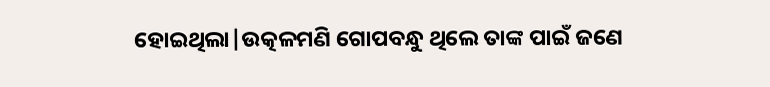ହୋଇଥିଲା|ଉତ୍କଳମଣି ଗୋପବନ୍ଧୁ ଥିଲେ ତାଙ୍କ ପାଇଁ ଜଣେ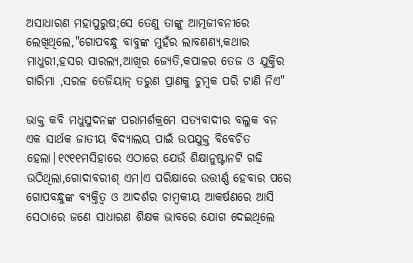ଅସାଧାରଣ ମହାପୁରୁଷ;ସେ ତେଣୁ ତାଙ୍କୁ ଆତ୍ମଜୀବନୀରେ ଲେଖିଥିଲେ,"ଗୋପବନ୍ଧୁ ବାବୁଙ୍କ ମୁହଁର ଲାବଣଣ୍ଯ,କଥାର ମାଧୁରୀ,ହସର ସାରଲ୍ଯ,ଆଖିର ଜ୍ଯେତି,କପାଳର ତେଜ ଓ ଯୁକ୍ତିର ଗାରିମା ,ସରଳ ତେଜିୟାନ୍ ତରୁଣ ପ୍ରାଣକୁ ଚୁମ୍ବକ ପରି ଟାଣି ନିଏ"

ଭାକ୍ତ କବି ମଧୁସୁଦନଙ୍କ ପରାମର୍ଶକ୍ରମେ ସତ୍ଯବାଦୀର ବଲୁକ ବନ ଏକ ସାର୍ଥକ ଜାତୀୟ ବିଦ୍ଯାଲୟ ପାଇଁ ଉପଯୁକ୍ତ ବିବେଚିତ ହେଲା|୧୯୧୧ମସିହାରେ ଏଠାରେ ଯେଉଁ ଶିକ୍ଷାନୁଷ୍ଟାନଟି ଗଢି ଉଠିଥିଲା,ଗୋଦାବରୀଶ୍ ଏମ।ଏ ପରିକ୍ଷାରେ ଉତ୍ତୀର୍ଣ୍ଣ ହେବାର ପରେ ଗୋପବନ୍ଧୁଙ୍କ ବ୍ଯକ୍ତିତ୍ୱ ଓ ଆଦର୍ଶର ଚାମ୍ବକୀୟ ଆକର୍ଷଣରେ ଆସି ସେଠାରେ ଜଣେ ସାଧାରଣ ଶିକ୍ଷକ ଭାବରେ ଯୋଗ ଦେଇଥିଲେ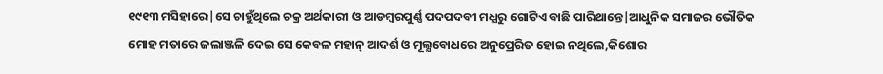୧୯୧୩ ମସିହାରେ|ସେ ଚାହୁଁଥିଲେ ଚକ୍ର ଅର୍ଥକାରୀ ଓ ଆଡମ୍ବରପୁର୍ଣ୍ଣ ପଦପଦବୀ ମଧ୍ଯରୁ ଗୋଟିଏ ବାଛି ପାରିଥାନ୍ତେ|ଆଧୁନିକ ସମାଜର ଭୌତିକ ମୋହ ମତାରେ ଜଲାଞ୍ଜଳି ଦେଇ ସେ କେବଳ ମହାନ୍ ଆଦର୍ଶ ଓ ମୂଲ୍ଯବୋଧରେ ଅନୁପ୍ରେରିତ ହୋଇ ନଥିଲେ,କିଶୋର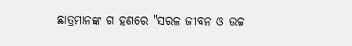ଛାତ୍ରମାନଙ୍କ ଗ ହଣରେ "ସରଳ ଜୀବନ ଓ ଉଚ୍ଚ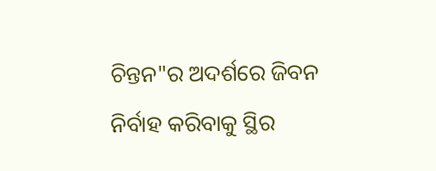ଚିନ୍ତନ"ର ଅଦର୍ଶରେ ଜିବନ ନିର୍ବାହ କରିବାକୁ ସ୍ଥିର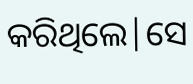କରିଥିଲେ|ସେ